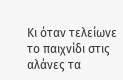Κι όταν τελείωνε το παιχνίδι στις αλάνες τα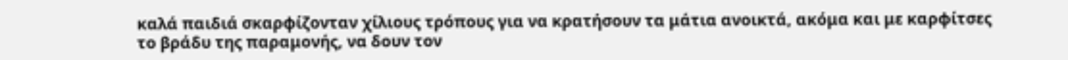καλά παιδιά σκαρφίζονταν χίλιους τρόπους για να κρατήσουν τα μάτια ανοικτά, ακόμα και με καρφίτσες το βράδυ της παραμονής, να δουν τον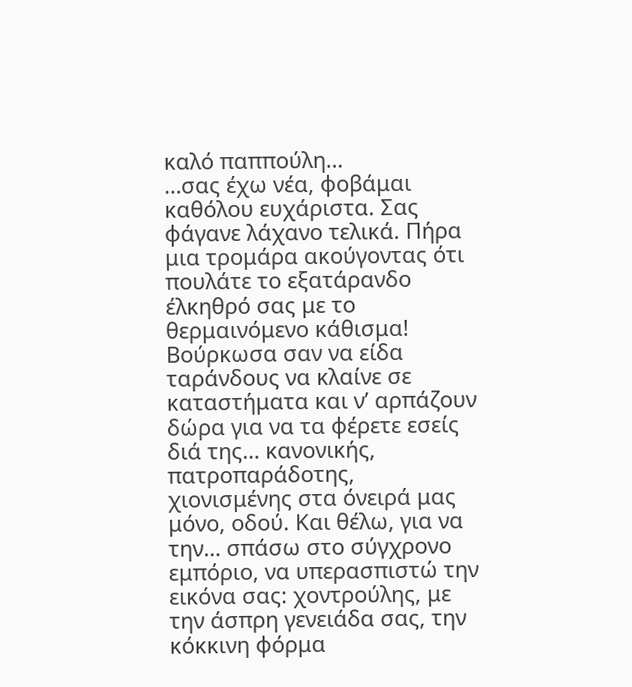καλό παππούλη…
…σας έχω νέα, φοβάμαι καθόλου ευχάριστα. Σας φάγανε λάχανο τελικά. Πήρα μια τρομάρα ακούγοντας ότι πουλάτε το εξατάρανδο έλκηθρό σας με το θερμαινόμενο κάθισμα! Βούρκωσα σαν να είδα ταράνδους να κλαίνε σε καταστήματα και ν’ αρπάζουν δώρα για να τα φέρετε εσείς διά της… κανονικής, πατροπαράδοτης, χιονισμένης στα όνειρά μας μόνο, οδού. Και θέλω, για να την… σπάσω στο σύγχρονο εμπόριο, να υπερασπιστώ την εικόνα σας: χοντρούλης, με την άσπρη γενειάδα σας, την κόκκινη φόρμα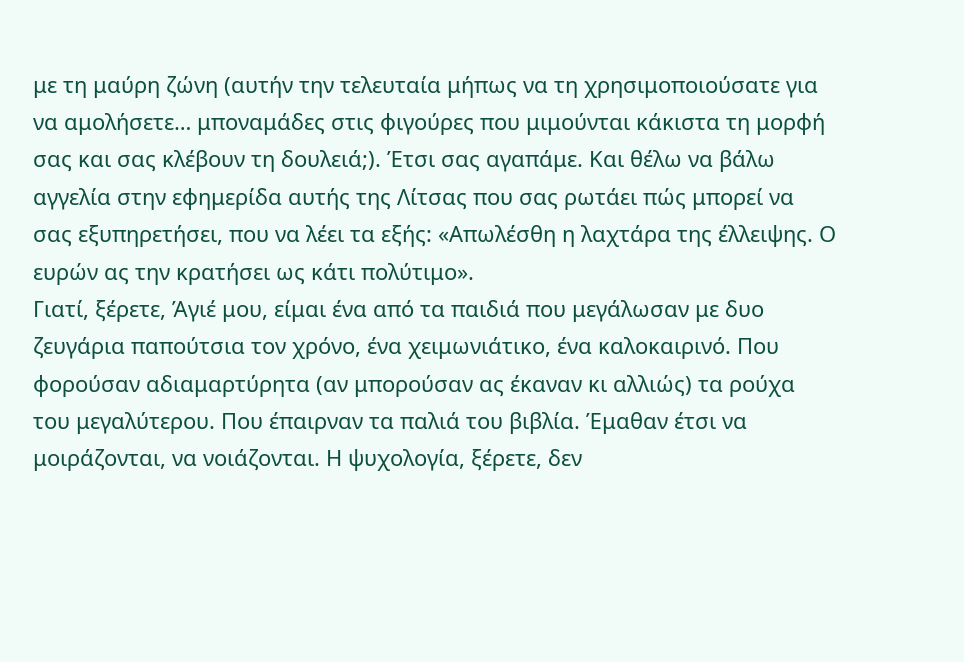με τη μαύρη ζώνη (αυτήν την τελευταία μήπως να τη χρησιμοποιούσατε για να αμολήσετε… μποναμάδες στις φιγούρες που μιμούνται κάκιστα τη μορφή σας και σας κλέβουν τη δουλειά;). Έτσι σας αγαπάμε. Και θέλω να βάλω αγγελία στην εφημερίδα αυτής της Λίτσας που σας ρωτάει πώς μπορεί να σας εξυπηρετήσει, που να λέει τα εξής: «Απωλέσθη η λαχτάρα της έλλειψης. Ο ευρών ας την κρατήσει ως κάτι πολύτιμο».
Γιατί, ξέρετε, Άγιέ μου, είμαι ένα από τα παιδιά που μεγάλωσαν με δυο ζευγάρια παπούτσια τον χρόνο, ένα χειμωνιάτικο, ένα καλοκαιρινό. Που φορούσαν αδιαμαρτύρητα (αν μπορούσαν ας έκαναν κι αλλιώς) τα ρούχα του μεγαλύτερου. Που έπαιρναν τα παλιά του βιβλία. Έμαθαν έτσι να μοιράζονται, να νοιάζονται. Η ψυχολογία, ξέρετε, δεν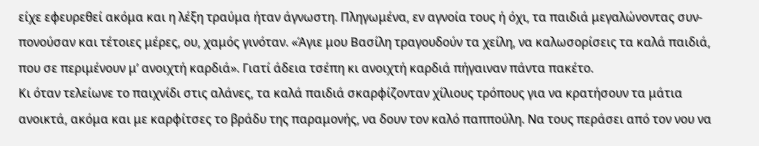είχε εφευρεθεί ακόμα και η λέξη τραύμα ήταν άγνωστη. Πληγωμένα, εν αγνοία τους ή όχι, τα παιδιά μεγαλώνοντας συν-πονούσαν και τέτοιες μέρες, ου, χαμός γινόταν. «Άγιε μου Βασίλη τραγουδούν τα χείλη, να καλωσορίσεις τα καλά παιδιά, που σε περιμένουν μ’ ανοιχτή καρδιά». Γιατί άδεια τσέπη κι ανοιχτή καρδιά πήγαιναν πάντα πακέτο.
Κι όταν τελείωνε το παιχνίδι στις αλάνες, τα καλά παιδιά σκαρφίζονταν χίλιους τρόπους για να κρατήσουν τα μάτια ανοικτά, ακόμα και με καρφίτσες το βράδυ της παραμονής, να δουν τον καλό παππούλη. Να τους περάσει από τον νου να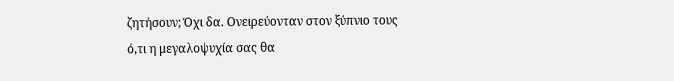ζητήσουν; Όχι δα. Ονειρεύονταν στον ξύπνιο τους ό,τι η μεγαλοψυχία σας θα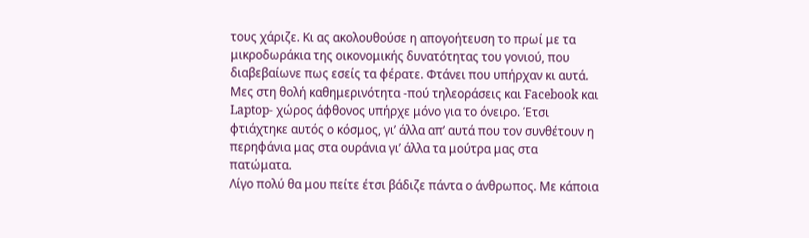τους χάριζε. Κι ας ακολουθούσε η απογοήτευση το πρωί με τα μικροδωράκια της οικονομικής δυνατότητας του γονιού, που διαβεβαίωνε πως εσείς τα φέρατε. Φτάνει που υπήρχαν κι αυτά. Μες στη θολή καθημερινότητα -πού τηλεοράσεις και Facebook και Laptop- χώρος άφθονος υπήρχε μόνο για το όνειρο. Έτσι φτιάχτηκε αυτός ο κόσμος, γι’ άλλα απ’ αυτά που τον συνθέτουν η περηφάνια μας στα ουράνια γι’ άλλα τα μούτρα μας στα πατώματα.
Λίγο πολύ θα μου πείτε έτσι βάδιζε πάντα ο άνθρωπος. Με κάποια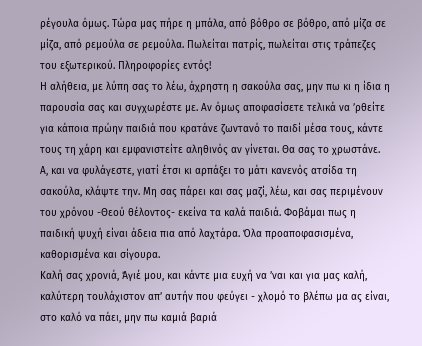ρέγουλα όμως. Τώρα μας πήρε η μπάλα, από βόθρο σε βόθρο, από μίζα σε μίζα, από ρεμούλα σε ρεμούλα. Πωλείται πατρίς, πωλείται στις τράπεζες του εξωτερικού. Πληροφορίες εντός!
Η αλήθεια, με λύπη σας το λέω, άχρηστη η σακούλα σας, μην πω κι η ίδια η παρουσία σας και συγχωρέστε με. Αν όμως αποφασίσετε τελικά να ’ρθείτε για κάποια πρώην παιδιά που κρατάνε ζωντανό το παιδί μέσα τους, κάντε τους τη χάρη και εμφανιστείτε αληθινός αν γίνεται. Θα σας το χρωστάνε. Α, και να φυλάγεστε, γιατί έτσι κι αρπάξει το μάτι κανενός ατσίδα τη σακούλα, κλάψτε την. Μη σας πάρει και σας μαζί, λέω, και σας περιμένουν του χρόνου -Θεού θέλοντος- εκείνα τα καλά παιδιά. Φοβάμαι πως η παιδική ψυχή είναι άδεια πια από λαχτάρα. Όλα προαποφασισμένα, καθορισμένα και σίγουρα.
Καλή σας χρονιά, Άγιέ μου, και κάντε μια ευχή να ’ναι και για μας καλή, καλύτερη τουλάχιστον απ’ αυτήν που φεύγει - χλομό το βλέπω μα ας είναι, στο καλό να πάει, μην πω καμιά βαριά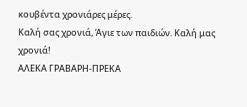κουβέντα χρονιάρες μέρες.
Καλή σας χρονιά, Άγιε των παιδιών. Καλή μας χρονιά!
ΑΛΕΚΑ ΓΡΑΒΑΡΗ-ΠΡΕΚΑ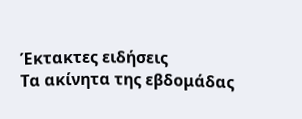Έκτακτες ειδήσεις
Τα ακίνητα της εβδομάδας